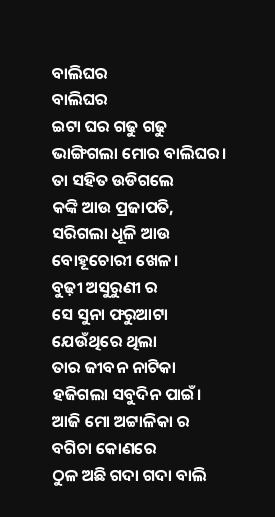ବାଲିଘର
ବାଲିଘର
ଇଟା ଘର ଗଢୁ ଗଢୁ
ଭାଙ୍ଗିଗଲା ମୋର ବାଲିଘର।
ତା ସହିତ ଉଡିଗଲେ
କଙ୍କି ଆଉ ପ୍ରଜାପତି,
ସରିଗଲା ଧୂଳି ଆଉ
ବୋହୂଚୋରୀ ଖେଳ।
ବୁଢ଼ୀ ଅସୁରୁଣୀ ର
ସେ ସୁନା ଫରୁଆଟା
ଯେଉଁଥିରେ ଥିଲା
ତାର ଜୀବନ ନାଟିକା
ହଜିଗଲା ସବୁଦିନ ପାଇଁ।
ଆଜି ମୋ ଅଟ୍ଟାଳିକା ର
ବଗିଚା କୋଣରେ
ଠୁଳ ଅଛି ଗଦା ଗଦା ବାଲି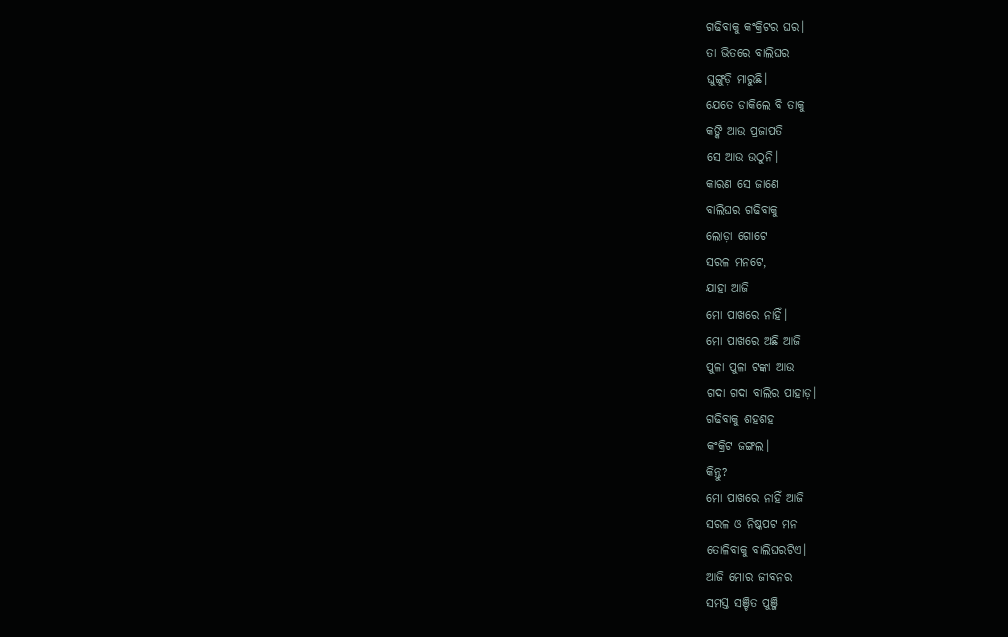ଗଢିବାକୁ କଂକ୍ରିଟର ଘର।
ତା ଭିତରେ ବାଲିଘର
ଘୁଙ୍ଗୁଡ଼ି ମାରୁଛି।
ଯେତେ ଡାକିଲେ ବି ତାକୁ
କଙ୍କି ଆଉ ପ୍ରଜାପତି
ସେ ଆଉ ଉଠୁନି।
କାରଣ ସେ ଜାଣେ
ବାଲିଘର ଗଢିବାକୁ
ଲୋଡ଼ା ଗୋଟେ
ସରଳ ମନଟେ,
ଯାହା ଆଜି
ମୋ ପାଖରେ ନାହିଁ।
ମୋ ପାଖରେ ଅଛି ଆଜି
ପୁଳା ପୁଳା ଟଙ୍କା ଆଉ
ଗଦା ଗଦା ବାଲିର ପାହାଡ଼।
ଗଢିବାକୁ ଶହଶହ
କଂକ୍ରିଟ ଜଙ୍ଗଲ।
କିନ୍ତୁ?
ମୋ ପାଖରେ ନାହିଁ ଆଜି
ସରଳ ଓ ନିଷ୍କପଟ ମନ
ତୋଳିବାକୁ ବାଲିଘରଟିଏ।
ଆଜି ମୋର ଜୀବନର
ସମସ୍ତ ସଞ୍ଚିତ ପୁଞ୍ଜି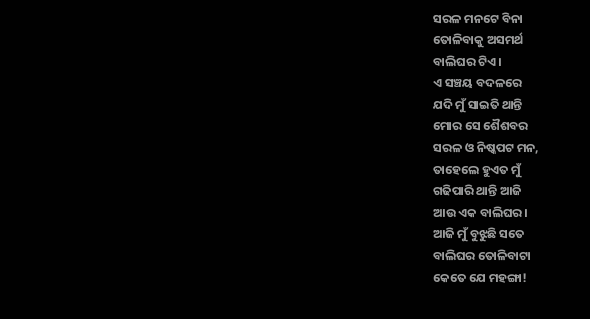ସରଳ ମନଟେ ବିନା
ତୋଳିବାକୁ ଅସମର୍ଥ
ବାଲିଘର ଟିଏ।
ଏ ସଞ୍ଚୟ ବଦଳରେ
ଯଦି ମୁଁ ସାଇତି ଥାନ୍ତି
ମୋର ସେ ଶୈଶବର
ସରଳ ଓ ନିଷ୍କପଟ ମନ,
ତାହେଲେ ହୁଏତ ମୁଁ
ଗଢିପାରି ଥାନ୍ତି ଆଜି
ଆଉ ଏକ ବାଲିଘର।
ଆଜି ମୁଁ ବୁଝୁଛି ସତେ
ବାଲିଘର ତୋଳିବାଟା
କେତେ ଯେ ମହଙ୍ଗା!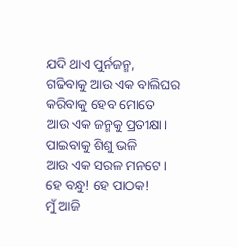ଯଦି ଥାଏ ପୁର୍ନଜନ୍ମ,
ଗଢିବାକୁ ଆଉ ଏକ ବାଲିଘର
କରିବାକୁ ହେବ ମୋତେ
ଆଉ ଏକ ଜନ୍ମକୁ ପ୍ରତୀକ୍ଷା।
ପାଇବାକୁ ଶିଶୁ ଭଳି
ଆଉ ଏକ ସରଳ ମନଟେ।
ହେ ବନ୍ଧୁ! ହେ ପାଠକ!
ମୁଁ ଆଜି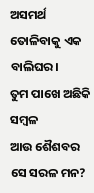ଅସମର୍ଥ
ତୋଳିବାକୁ ଏକ ବାଲିଘର।
ତୁମ ପାଖେ ଅଛିକି ସମ୍ବଳ
ଆଉ ଶୈଶବର ସେ ସରଳ ମନ?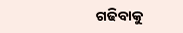ଗଢିବାକୁ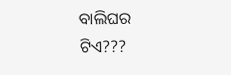ବାଲିଘର ଟିଏ???